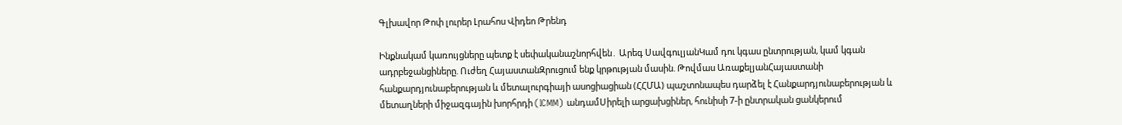Գլխավոր Թոփ լուրեր Լրահոս Վիդեո Թրենդ

Ինքնակամ կառույցները պետք է սեփականաշնորհվեն․ Արեգ ՍավգուլյանԿամ դու կգաս ընտրության, կամ կգան ադրբեջանցիները. Ուժեղ ՀայաստանԶրուցում ենք կրթության մասին. Թովմաս ԱռաքելյանՀայաստանի հանքարդյունաբերության և մետալուրգիայի ասոցիացիան (ՀՀՄԱ) պաշտոնապես դարձել է Հանքարդյունաբերության և մետաղների միջազգային խորհրդի (ICMM) անդամՍիրելի արցախցիներ, հունիսի 7-ի ընտրական ցանկերում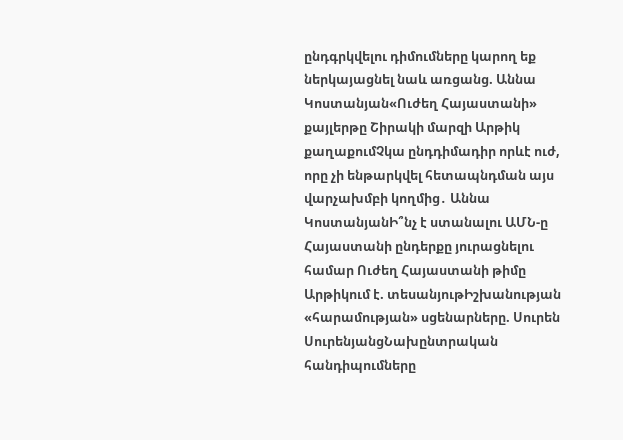ընդգրկվելու դիմումները կարող եք ներկայացնել նաև առցանց. Աննա Կոստանյան«Ուժեղ Հայաստանի» քայլերթը Շիրակի մարզի Արթիկ քաղաքումՉկա ընդդիմադիր որևէ ուժ, որը չի ենթարկվել հետապնդման այս վարչախմբի կողմից․ Աննա ԿոստանյանԻ՞նչ է ստանալու ԱՄՆ-ը Հայաստանի ընդերքը յուրացնելու համար Ուժեղ Հայաստանի թիմը Արթիկում է. տեսանյութԻշխանության «հարամության» սցենարները. Սուրեն ՍուրենյանցՆախընտրական հանդիպումները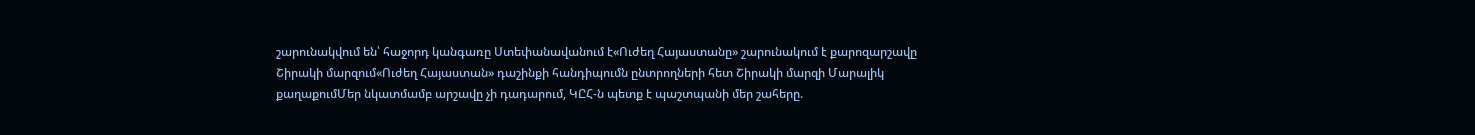շարունակվում են՝ հաջորդ կանգառը Ստեփանավանում է«Ուժեղ Հայաստանը» շարունակում է քարոզարշավը Շիրակի մարզում«Ուժեղ Հայաստան» դաշինքի հանդիպումն ընտրողների հետ Շիրակի մարզի Մարալիկ քաղաքումՄեր նկատմամբ արշավը չի դադարում, ԿԸՀ-ն պետք է պաշտպանի մեր շահերը.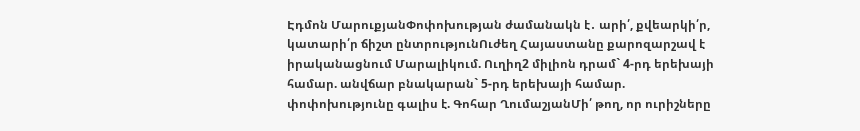Էդմոն ՄարուքյանՓոփոխության ժամանակն է․ արի՛, քվեարկի՛ր, կատարի՛ր ճիշտ ընտրությունՈւժեղ Հայաստանը քարոզարշավ է իրականացնում Մարալիկում. Ուղիղ2 միլիոն դրամ` 4-րդ երեխայի համար. անվճար բնակարան` 5-րդ երեխայի համար. փոփոխությունը գալիս է. Գոհար ՂումաշյանՄի՛ թող, որ ուրիշները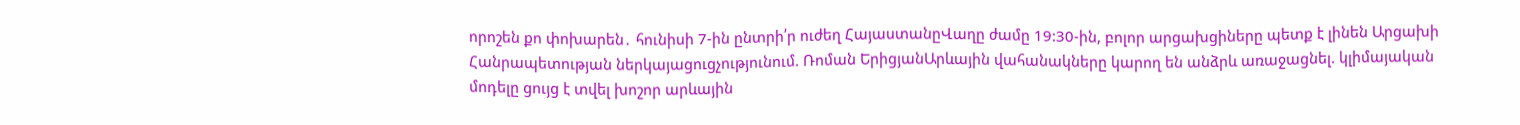որոշեն քո փոխարեն․ հունիսի 7-ին ընտրի՛ր ուժեղ ՀայաստանըՎաղը ժամը 19:30-ին, բոլոր արցախցիները պետք է լինեն Արցախի Հանրապետության ներկայացուցչությունում. Ռոման ԵրիցյանԱրևային վահանակները կարող են անձրև առաջացնել. կլիմայական մոդելը ցույց է տվել խոշոր արևային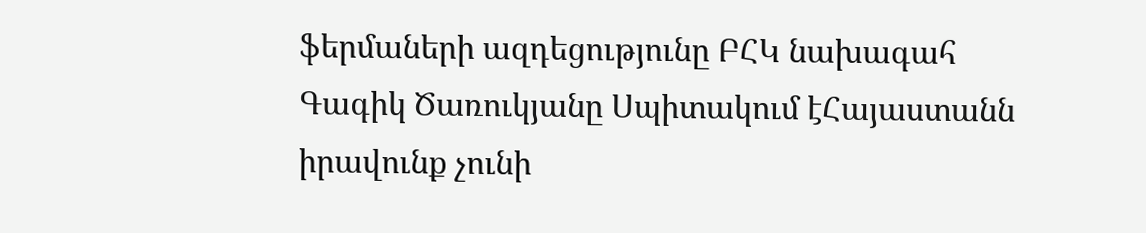ֆերմաների ազդեցությունը ԲՀԿ նախագահ Գագիկ Ծառուկյանը Սպիտակում էՀայաստանն իրավունք չունի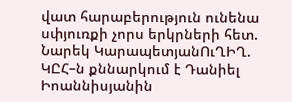վատ հարաբերություն ունենա սփյուռքի չորս երկրների հետ. Նարեկ ԿարապետյանՈւՂԻՂ. ԿԸՀ–ն քննարկում է Դանիել Իոաննիսյանին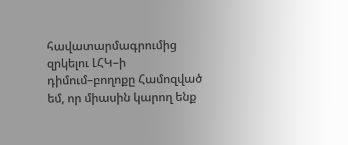հավատարմագրումից զրկելու ԼՀԿ–ի դիմում–բողոքը Համոզված եմ, որ միասին կարող ենք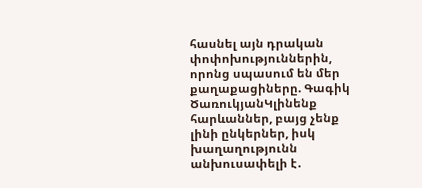հասնել այն դրական փոփոխություններին, որոնց սպասում են մեր քաղաքացիները. Գագիկ ԾառուկյանԿլինենք հարևաններ, բայց չենք լինի ընկերներ, իսկ խաղաղությունն անխուսափելի է․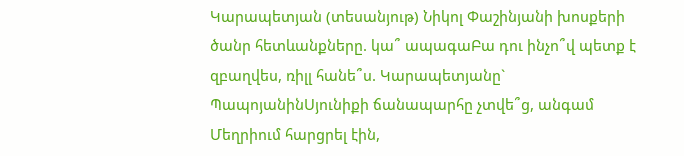Կարապետյան (տեսանյութ) Նիկոլ Փաշինյանի խոսքերի ծանր հետևանքները. կա՞ ապագաԲա դու ինչո՞վ պետք է զբաղվես, ռիլլ հանե՞ս. Կարապետյանը` ՊապոյանինՍյունիքի ճանապարհը չտվե՞ց, անգամ Մեղրիում հարցրել էին,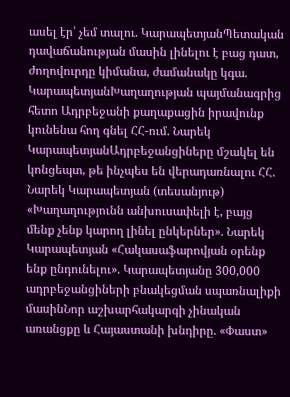ասել էր՝ չեմ տալու. ԿարապետյանՊետական դավաճանության մասին լինելու է բաց դատ, ժողովուրդը կիմանա, ժամանակը կգա. ԿարապետյանԽաղաղության պայմանագրից հետո Ադրբեջանի քաղաքացին իրավունք կունենա հող գնել ՀՀ-ում. Նարեկ ԿարապետյանԱդրբեջանցիները մշակել են կոնցեպտ, թե ինչպես են վերադառնալու ՀՀ. Նարեկ Կարապետյան (տեսանյութ) «Խաղաղությունն անխուսափելի է, բայց մենք չենք կարող լինել ընկերներ». Նարեկ Կարապետյան «Հակասաֆարովյան օրենք ենք ընդունելու». Կարապետյանը 300,000 ադրբեջանցիների բնակեցման սպառնալիքի մասինՆոր աշխարհակարգի չինական առանցքը և Հայաստանի խնդիրը. «Փաստ»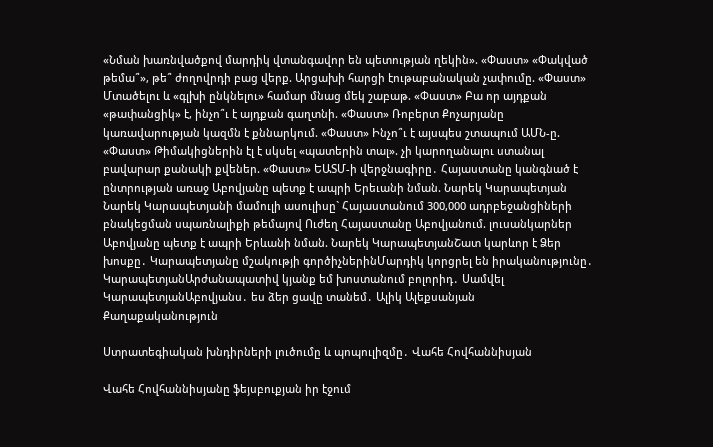«Նման խառնվածքով մարդիկ վտանգավոր են պետության ղեկին». «Փաստ» «Փակված թեմա՞», թե՞ ժողովրդի բաց վերք. Արցախի հարցի էութաբանական չափումը. «Փաստ» Մտածելու և «գլխի ընկնելու» համար մնաց մեկ շաբաթ. «Փաստ» Բա որ այդքան «թափանցիկ» է, ինչո՞ւ է այդքան գաղտնի. «Փաստ» Ռոբերտ Քոչարյանը կառավարության կազմն է քննարկում. «Փաստ» Ինչո՞ւ է այսպես շտապում ԱՄՆ-ը. «Փաստ» Թիմակիցներին էլ է սկսել «պատերին տալ». չի կարողանալու ստանալ բավարար քանակի քվեներ. «Փաստ» ԵԱՏՄ-ի վերջնագիրը․ Հայաստանը կանգնած է ընտրության առաջ Աբովյանը պետք է ապրի Երեւանի նման. Նարեկ Կարապետյան Նարեկ Կարապետյանի մամուլի ասուլիսը` Հայաստանում 300,000 ադրբեջանցիների բնակեցման սպառնալիքի թեմայով Ուժեղ Հայաստանը Աբովյանում. լուսանկարներ Աբովյանը պետք է ապրի Երևանի նման. Նարեկ ԿարապետյանՇատ կարևոր է Ձեր խոսքը․ Կարապետյանը մշակությի գործիչներինՄարդիկ կորցրել են իրականությունը․ ԿարապետյանԱրժանապատիվ կյանք եմ խոստանում բոլորիդ․ Սամվել ԿարապետյանԱբովյանս․ ես ձեր ցավը տանեմ․ Ալիկ Ալեքսանյան
Քաղաքականություն

Ստրատեգիական խնդիրների լուծումը և պոպուլիզմը․ Վահե Հովհաննիսյան

Վահե Հովհաննիսյանը ֆեյսբուքյան իր էջում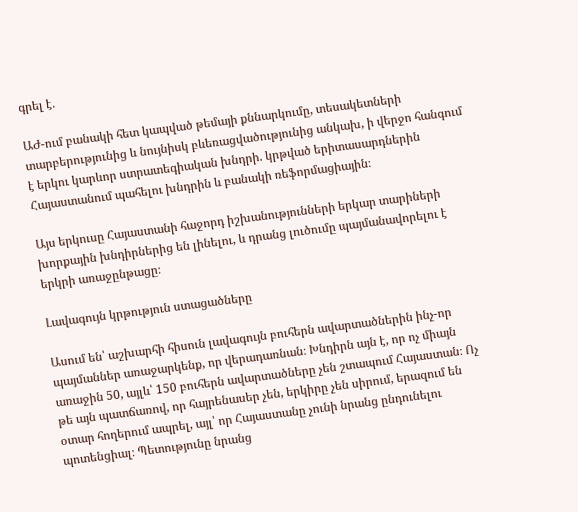գրել է․

ԱԺ-ում բանակի հետ կապված թեմայի քննարկումը, տեսակետների տարբերությունից և նույնիսկ բևեռացվածությունից անկախ, ի վերջո հանգում է երկու կարևոր ստրատեգիական խնդրի. կրթված երիտասարդներին Հայաստանում պահելու խնդրին և բանակի ռեֆորմացիային։

Այս երկուսը Հայաստանի հաջորդ իշխանությունների երկար տարիների խորքային խնդիրներից են լինելու, և դրանց լուծումը պայմանավորելու է երկրի առաջընթացը։

Լավագույն կրթություն ստացածները

Ասում են՝ աշխարհի հիսուն լավագույն բուհերն ավարտածներին ինչ-որ պայմաններ առաջարկենք, որ վերադառնան։ Խնդիրն այն է, որ ոչ միայն առաջին 50, այլև՝ 150 բուհերն ավարտածները չեն շտապում Հայաստան։ Ոչ թե այն պատճառով, որ հայրենասեր չեն, երկիրը չեն սիրում, երազում են օտար հողերում ապրել, այլ՝ որ Հայաստանը չունի նրանց ընդունելու պոտենցիալ։ Պետությունը նրանց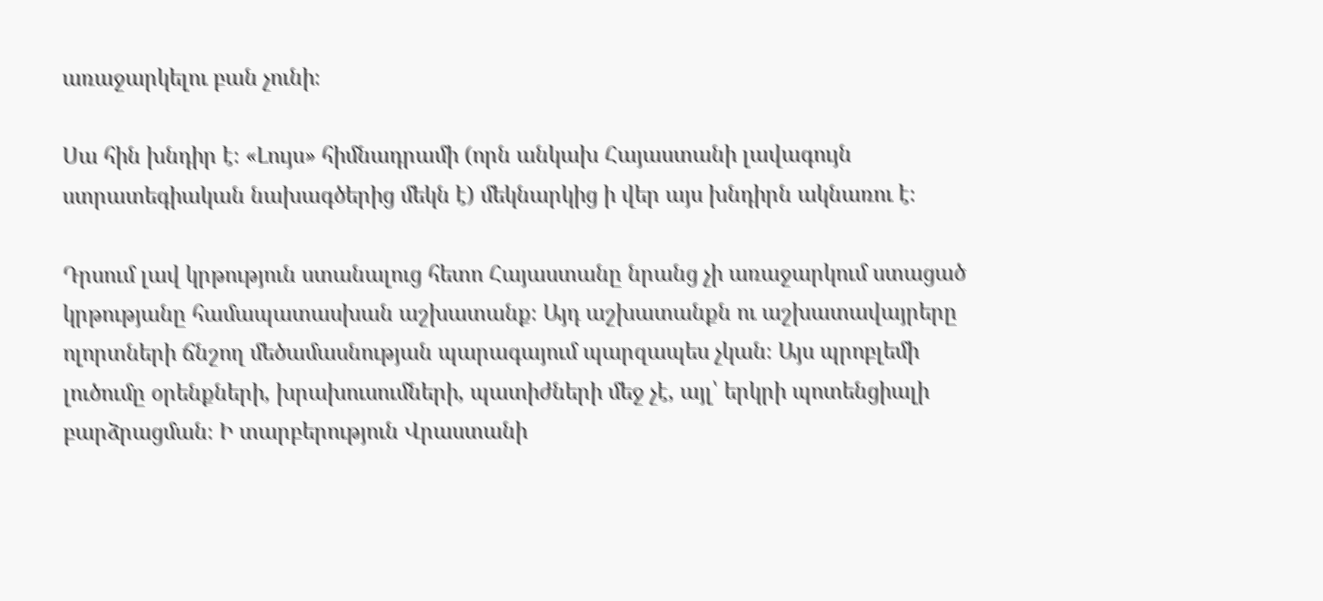առաջարկելու բան չունի։

Սա հին խնդիր է։ «Լույս» հիմնադրամի (որն անկախ Հայաստանի լավագույն ստրատեգիական նախագծերից մեկն է) մեկնարկից ի վեր այս խնդիրն ակնառու է։

Դրսում լավ կրթություն ստանալուց հետո Հայաստանը նրանց չի առաջարկում ստացած կրթությանը համապատասխան աշխատանք։ Այդ աշխատանքն ու աշխատավայրերը ոլորտների ճնշող մեծամասնության պարագայում պարզապես չկան։ Այս պրոբլեմի լուծումը օրենքների, խրախուսումների, պատիժների մեջ չէ, այլ՝ երկրի պոտենցիալի բարձրացման։ Ի տարբերություն Վրաստանի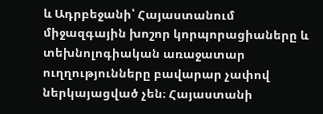և Ադրբեջանի՝ Հայաստանում միջազգային խոշոր կորպորացիաները և տեխնոլոգիական առաջատար ուղղությունները բավարար չափով ներկայացված չեն։ Հայաստանի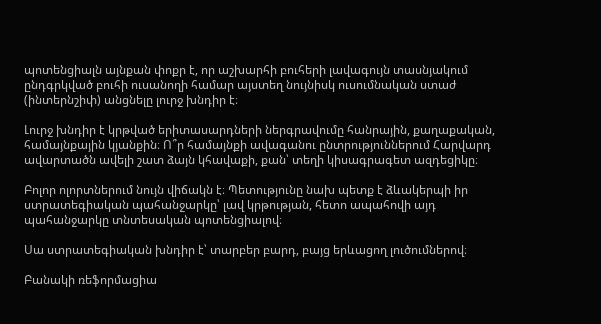պոտենցիալն այնքան փոքր է, որ աշխարհի բուհերի լավագույն տասնյակում ընդգրկված բուհի ուսանողի համար այստեղ նույնիսկ ուսումնական ստաժ (ինտերնշիփ) անցնելը լուրջ խնդիր է։

Լուրջ խնդիր է կրթված երիտասարդների ներգրավումը հանրային, քաղաքական, համայնքային կյանքին։ Ո՞ր համայնքի ավագանու ընտրություններում Հարվարդ ավարտածն ավելի շատ ձայն կհավաքի, քան՝ տեղի կիսագրագետ ազդեցիկը։

Բոլոր ոլորտներում նույն վիճակն է։ Պետությունը նախ պետք է ձևակերպի իր ստրատեգիական պահանջարկը՝ լավ կրթության, հետո ապահովի այդ պահանջարկը տնտեսական պոտենցիալով։

Սա ստրատեգիական խնդիր է՝ տարբեր բարդ, բայց երևացող լուծումներով։

Բանակի ռեֆորմացիա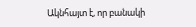Ակնհայտ է, որ բանակի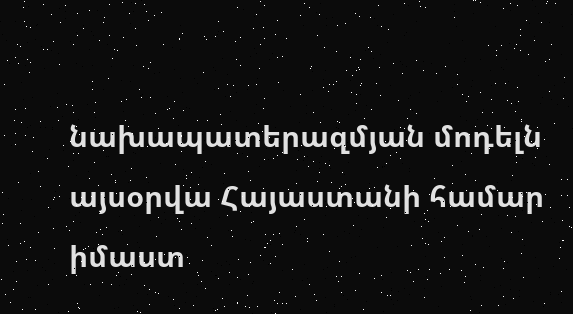նախապատերազմյան մոդելն այսօրվա Հայաստանի համար իմաստ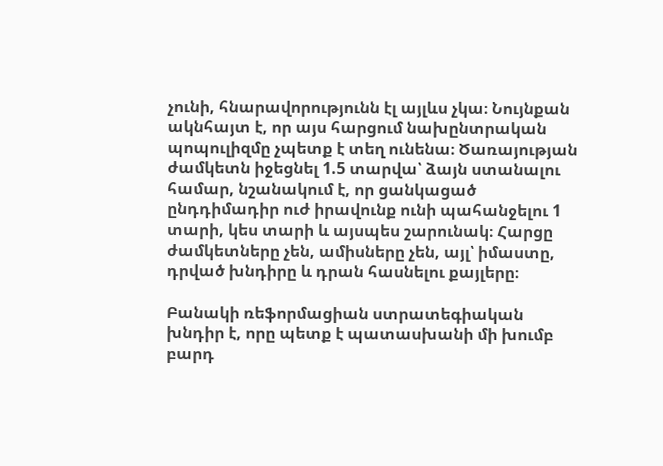չունի, հնարավորությունն էլ այլևս չկա։ Նույնքան ակնհայտ է, որ այս հարցում նախընտրական պոպուլիզմը չպետք է տեղ ունենա։ Ծառայության ժամկետն իջեցնել 1.5 տարվա՝ ձայն ստանալու համար, նշանակում է, որ ցանկացած ընդդիմադիր ուժ իրավունք ունի պահանջելու 1 տարի, կես տարի և այսպես շարունակ։ Հարցը ժամկետները չեն, ամիսները չեն, այլ՝ իմաստը, դրված խնդիրը և դրան հասնելու քայլերը։

Բանակի ռեֆորմացիան ստրատեգիական խնդիր է, որը պետք է պատասխանի մի խումբ բարդ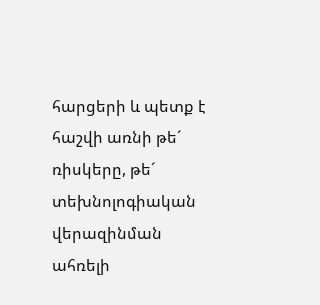հարցերի և պետք է հաշվի առնի թե´ ռիսկերը, թե´ տեխնոլոգիական վերազինման ահռելի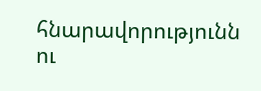հնարավորությունն ու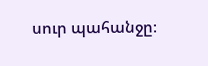սուր պահանջը։